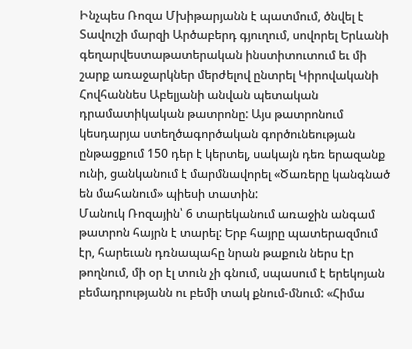Ինչպես Ռոզա Մխիթարյանն է պատմում, ծնվել է Տավուշի մարզի Արծաբերդ գյուղում, սովորել Երևանի գեղարվեստաթատերական ինստիտուտում եւ մի շարք առաջարկներ մերժելով ընտրել Կիրովականի Հովհաննես Աբելյանի անվան պետական դրամատիկական թատրոնը: Այս թատրոնում կեսդարյա ստեղծագործական գործունեության ընթացքում 150 դեր է կերտել, սակայն դեռ երազանք ունի, ցանկանում է մարմնավորել «Ծառերը կանգնած են մահանում» պիեսի տատին:
Մանուկ Ռոզային՝ 6 տարեկանում առաջին անգամ թատրոն հայրն է տարել: Երբ հայրը պատերազմում էր, հարեւան դռնապահը նրան թաքուն ներս էր թողնում, մի օր էլ տուն չի գնում, սպասում է երեկոյան բեմադրությանն ու բեմի տակ քնում-մնում: «Հիմա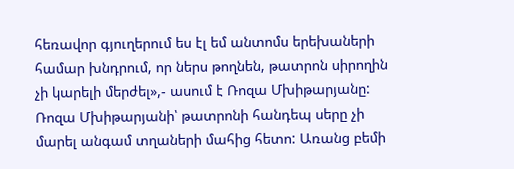հեռավոր գյուղերում ես էլ եմ անտոմս երեխաների համար խնդրում, որ ներս թողնեն, թատրոն սիրողին չի կարելի մերժել»,- ասում է Ռոզա Մխիթարյանը:
Ռոզա Մխիթարյանի՝ թատրոնի հանդեպ սերը չի մարել անգամ տղաների մահից հետո: Առանց բեմի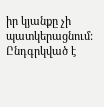իր կյանքը չի պատկերացնում: Ընդգրկված է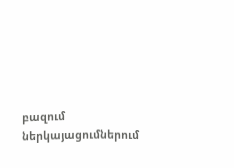բազում ներկայացումներում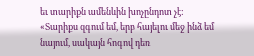եւ տարիքն ամենևին խոչընդոտ չէ: «Տարիքս զգում եմ, երբ հայելու մեջ ինձ եմ նայում, սակայն հոգով դեռ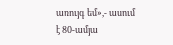առույգ եմ»,- ասում է 80-ամյա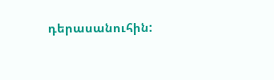դերասանուհին: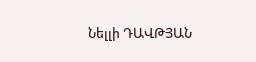Նելլի ԴԱՎԹՅԱՆ